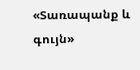«Տառապանք և գույն»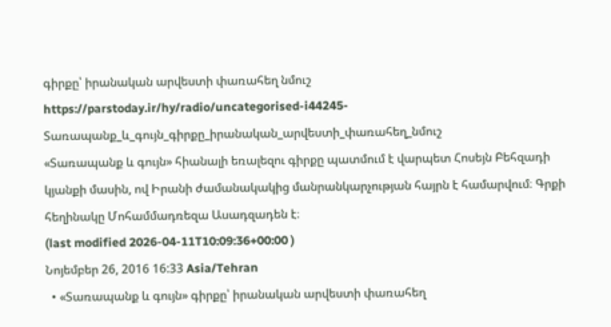գիրքը՝ իրանական արվեստի փառահեղ նմուշ
https://parstoday.ir/hy/radio/uncategorised-i44245-Տառապանք_և_գույն_գիրքը_իրանական_արվեստի_փառահեղ_նմուշ
«Տառապանք և գույն» հիանալի եռալեզու գիրքը պատմում է վարպետ Հոսեյն Բեհզադի կյանքի մասին, ով Իրանի ժամանակակից մանրանկարչության հայրն է համարվում։ Գրքի հեղինակը Մոհամմադռեզա Ասադզադեն է։
(last modified 2026-04-11T10:09:36+00:00 )
Նոյեմբեր 26, 2016 16:33 Asia/Tehran
  • «Տառապանք և գույն» գիրքը՝ իրանական արվեստի փառահեղ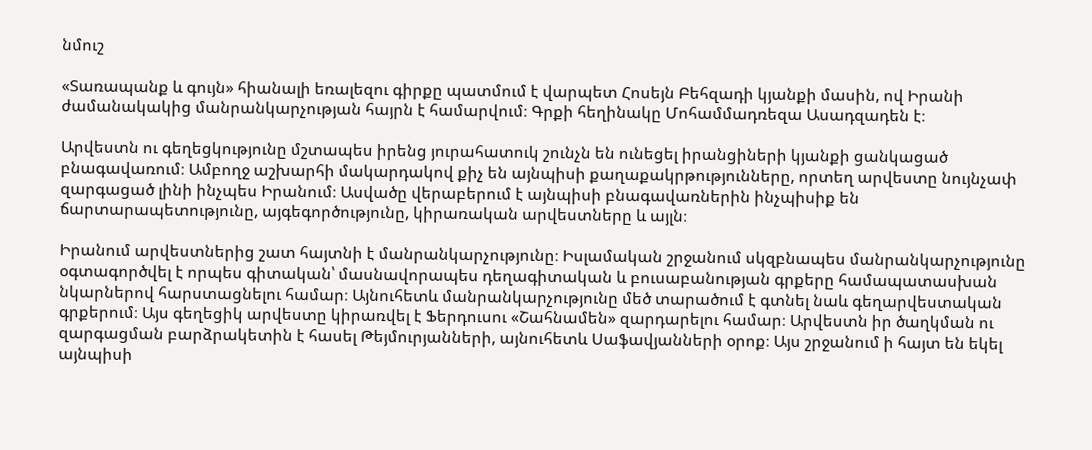նմուշ

«Տառապանք և գույն» հիանալի եռալեզու գիրքը պատմում է վարպետ Հոսեյն Բեհզադի կյանքի մասին, ով Իրանի ժամանակակից մանրանկարչության հայրն է համարվում։ Գրքի հեղինակը Մոհամմադռեզա Ասադզադեն է։

Արվեստն ու գեղեցկությունը մշտապես իրենց յուրահատուկ շունչն են ունեցել իրանցիների կյանքի ցանկացած բնագավառում։ Ամբողջ աշխարհի մակարդակով քիչ են այնպիսի քաղաքակրթությունները, որտեղ արվեստը նույնչափ զարգացած լինի ինչպես Իրանում։ Ասվածը վերաբերում է այնպիսի բնագավառներին ինչպիսիք են ճարտարապետությունը, այգեգործությունը, կիրառական արվեստները և այլն։

Իրանում արվեստներից շատ հայտնի է մանրանկարչությունը։ Իսլամական շրջանում սկզբնապես մանրանկարչությունը օգտագործվել է որպես գիտական՝ մասնավորապես դեղագիտական և բուսաբանության գրքերը համապատասխան նկարներով հարստացնելու համար։ Այնուհետև մանրանկարչությունը մեծ տարածում է գտնել նաև գեղարվեստական գրքերում։ Այս գեղեցիկ արվեստը կիրառվել է Ֆերդուսու «Շահնամեն» զարդարելու համար։ Արվեստն իր ծաղկման ու զարգացման բարձրակետին է հասել Թեյմուրյանների, այնուհետև Սաֆավյանների օրոք։ Այս շրջանում ի հայտ են եկել այնպիսի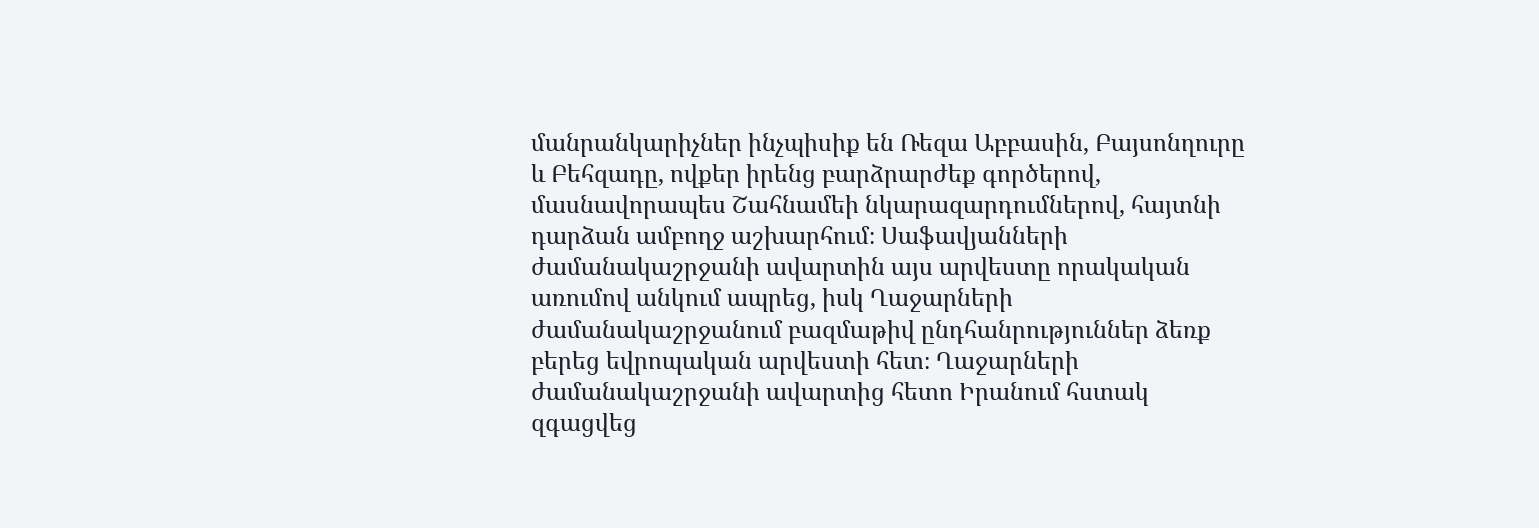մանրանկարիչներ ինչպիսիք են Ռեզա Աբբասին, Բայսոնղուրը և Բեհզադը, ովքեր իրենց բարձրարժեք գործերով, մասնավորապես Շահնամեի նկարազարդումներով, հայտնի դարձան ամբողջ աշխարհում։ Սաֆավյանների ժամանակաշրջանի ավարտին այս արվեստը որակական առումով անկում ապրեց, իսկ Ղաջարների ժամանակաշրջանում բազմաթիվ ընդհանրություններ ձեռք բերեց եվրոպական արվեստի հետ։ Ղաջարների ժամանակաշրջանի ավարտից հետո Իրանում հստակ զգացվեց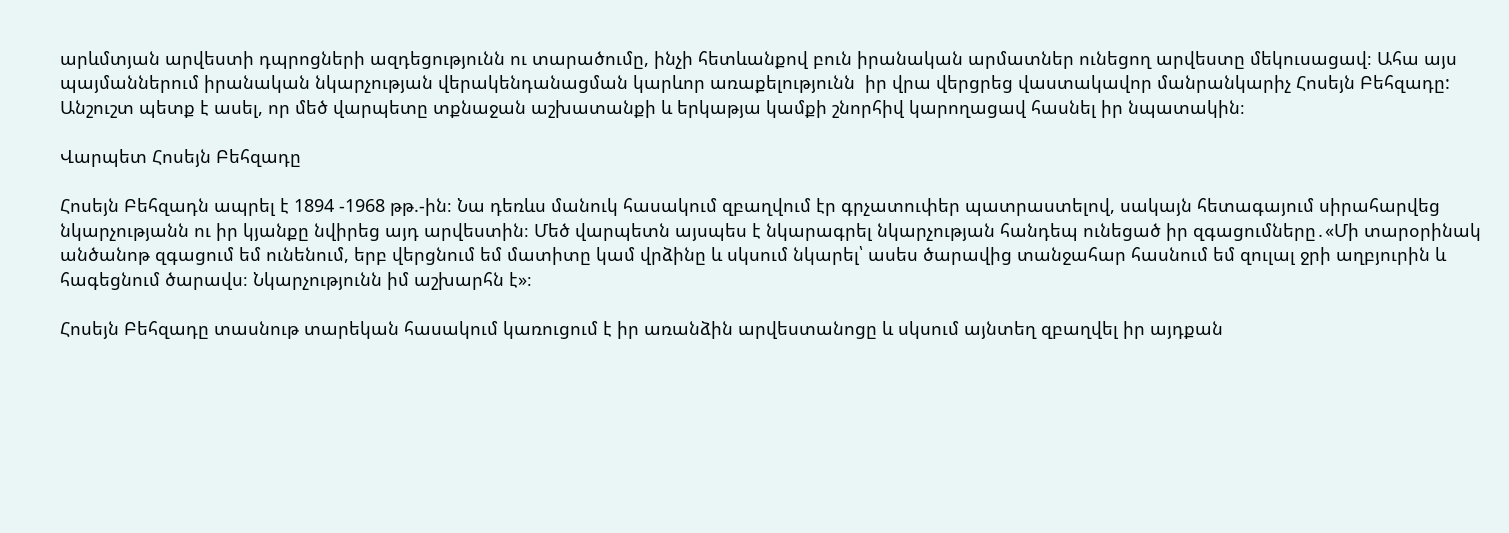արևմտյան արվեստի դպրոցների ազդեցությունն ու տարածումը, ինչի հետևանքով բուն իրանական արմատներ ունեցող արվեստը մեկուսացավ։ Ահա այս պայմաններում իրանական նկարչության վերակենդանացման կարևոր առաքելությունն  իր վրա վերցրեց վաստակավոր մանրանկարիչ Հոսեյն Բեհզադը: Անշուշտ պետք է ասել, որ մեծ վարպետը տքնաջան աշխատանքի և երկաթյա կամքի շնորհիվ կարողացավ հասնել իր նպատակին։

Վարպետ Հոսեյն Բեհզադը

Հոսեյն Բեհզադն ապրել է 1894 -1968 թթ.-ին։ Նա դեռևս մանուկ հասակում զբաղվում էր գրչատուփեր պատրաստելով, սակայն հետագայում սիրահարվեց նկարչությանն ու իր կյանքը նվիրեց այդ արվեստին։ Մեծ վարպետն այսպես է նկարագրել նկարչության հանդեպ ունեցած իր զգացումները․«Մի տարօրինակ  անծանոթ զգացում եմ ունենում, երբ վերցնում եմ մատիտը կամ վրձինը և սկսում նկարել՝ ասես ծարավից տանջահար հասնում եմ զուլալ ջրի աղբյուրին և հագեցնում ծարավս։ Նկարչությունն իմ աշխարհն է»։

Հոսեյն Բեհզադը տասնութ տարեկան հասակում կառուցում է իր առանձին արվեստանոցը և սկսում այնտեղ զբաղվել իր այդքան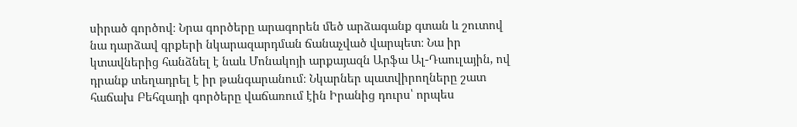սիրած գործով։ Նրա գործերը արագորեն մեծ արձագանք գտան և շուտով նա դարձավ գրքերի նկարազարդման ճանաչված վարպետ։ Նա իր կտավներից հանձնել է նաև Մոնակոյի արքայազն Արֆա Ալ-Դաուլային, ով դրանք տեղադրել է իր թանգարանում։ Նկարներ պատվիրողները շատ հաճախ Բեհզադի գործերը վաճառում էին Իրանից դուրս՝ որպես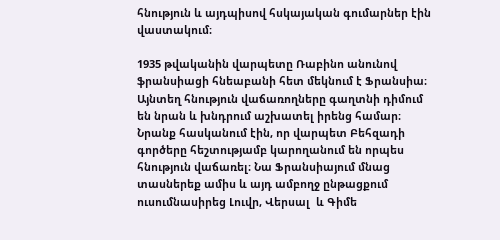հնություն և այդպիսով հսկայական գումարներ էին վաստակում։

1935 թվականին վարպետը Ռաբինո անունով ֆրանսիացի հնեաբանի հետ մեկնում է Ֆրանսիա։ Այնտեղ հնություն վաճառողները գաղտնի դիմում են նրան և խնդրում աշխատել իրենց համար։ Նրանք հասկանում էին, որ վարպետ Բեհզադի գործերը հեշտությամբ կարողանում են որպես հնություն վաճառել։ Նա Ֆրանսիայում մնաց տասներեք ամիս և այդ ամբողջ ընթացքում ուսումնասիրեց Լուվր, Վերսալ  և Գիմե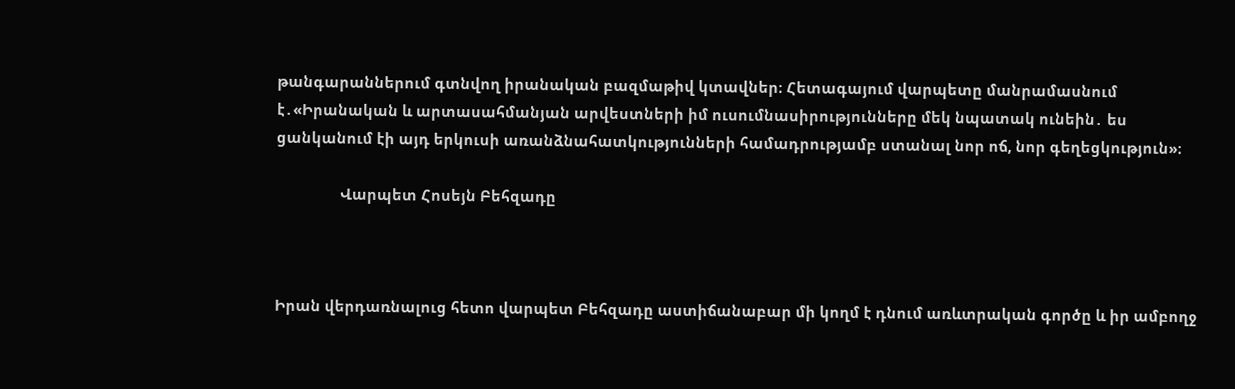թանգարաններում գտնվող իրանական բազմաթիվ կտավներ։ Հետագայում վարպետը մանրամասնում է․«Իրանական և արտասահմանյան արվեստների իմ ուսումնասիրությունները մեկ նպատակ ունեին․ ես ցանկանում էի այդ երկուսի առանձնահատկությունների համադրությամբ ստանալ նոր ոճ, նոր գեղեցկություն»։

                Վարպետ Հոսեյն Բեհզադը



Իրան վերդառնալուց հետո վարպետ Բեհզադը աստիճանաբար մի կողմ է դնում առևտրական գործը և իր ամբողջ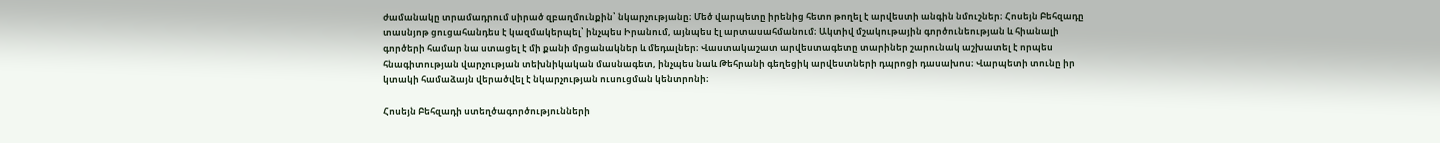ժամանակը տրամադրում սիրած զբաղմունքին՝ նկարչությանը։ Մեծ վարպետը իրենից հետո թողել է արվեստի անգին նմուշներ։ Հոսեյն Բեհզադը տասնյոթ ցուցահանդես է կազմակերպել՝ ինչպես Իրանում, այնպես էլ արտասահմանում։ Ակտիվ մշակութային գործունեության և հիանալի գործերի համար նա ստացել է մի քանի մրցանակներ և մեդալներ։ Վաստակաշատ արվեստագետը տարիներ շարունակ աշխատել է որպես հնագիտության վարչության տեխնիկական մասնագետ, ինչպես նաև Թեհրանի գեղեցիկ արվեստների դպրոցի դասախոս։ Վարպետի տունը իր կտակի համաձայն վերածվել է նկարչության ուսուցման կենտրոնի։

Հոսեյն Բեհզադի ստեղծագործությունների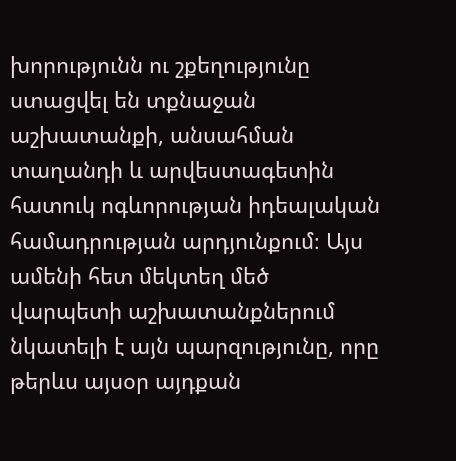խորությունն ու շքեղությունը ստացվել են տքնաջան աշխատանքի, անսահման տաղանդի և արվեստագետին հատուկ ոգևորության իդեալական համադրության արդյունքում։ Այս ամենի հետ մեկտեղ մեծ վարպետի աշխատանքներում նկատելի է այն պարզությունը, որը թերևս այսօր այդքան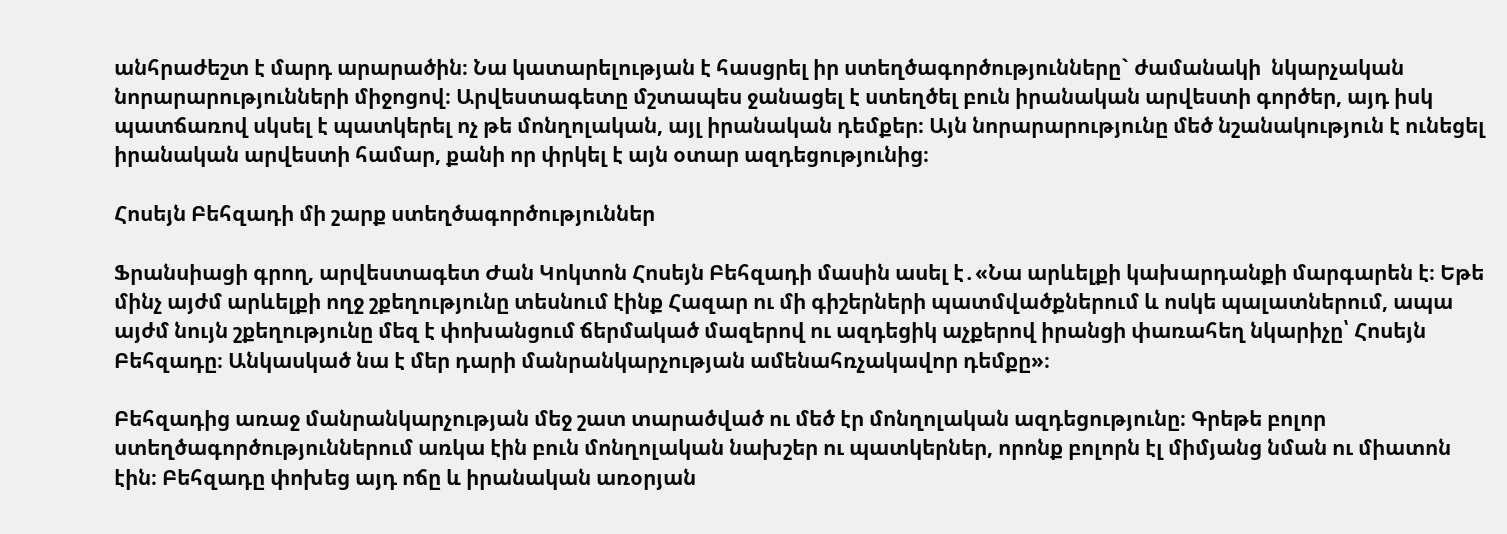անհրաժեշտ է մարդ արարածին։ Նա կատարելության է հասցրել իր ստեղծագործությունները` ժամանակի  նկարչական նորարարությունների միջոցով։ Արվեստագետը մշտապես ջանացել է ստեղծել բուն իրանական արվեստի գործեր, այդ իսկ պատճառով սկսել է պատկերել ոչ թե մոնղոլական, այլ իրանական դեմքեր։ Այն նորարարությունը մեծ նշանակություն է ունեցել իրանական արվեստի համար, քանի որ փրկել է այն օտար ազդեցությունից։

Հոսեյն Բեհզադի մի շարք ստեղծագործություններ

Ֆրանսիացի գրող, արվեստագետ Ժան Կոկտոն Հոսեյն Բեհզադի մասին ասել է․«Նա արևելքի կախարդանքի մարգարեն է։ Եթե մինչ այժմ արևելքի ողջ շքեղությունը տեսնում էինք Հազար ու մի գիշերների պատմվածքներում և ոսկե պալատներում, ապա այժմ նույն շքեղությունը մեզ է փոխանցում ճերմակած մազերով ու ազդեցիկ աչքերով իրանցի փառահեղ նկարիչը՝ Հոսեյն Բեհզադը։ Անկասկած նա է մեր դարի մանրանկարչության ամենահռչակավոր դեմքը»։

Բեհզադից առաջ մանրանկարչության մեջ շատ տարածված ու մեծ էր մոնղոլական ազդեցությունը։ Գրեթե բոլոր ստեղծագործություններում առկա էին բուն մոնղոլական նախշեր ու պատկերներ, որոնք բոլորն էլ միմյանց նման ու միատոն էին։ Բեհզադը փոխեց այդ ոճը և իրանական առօրյան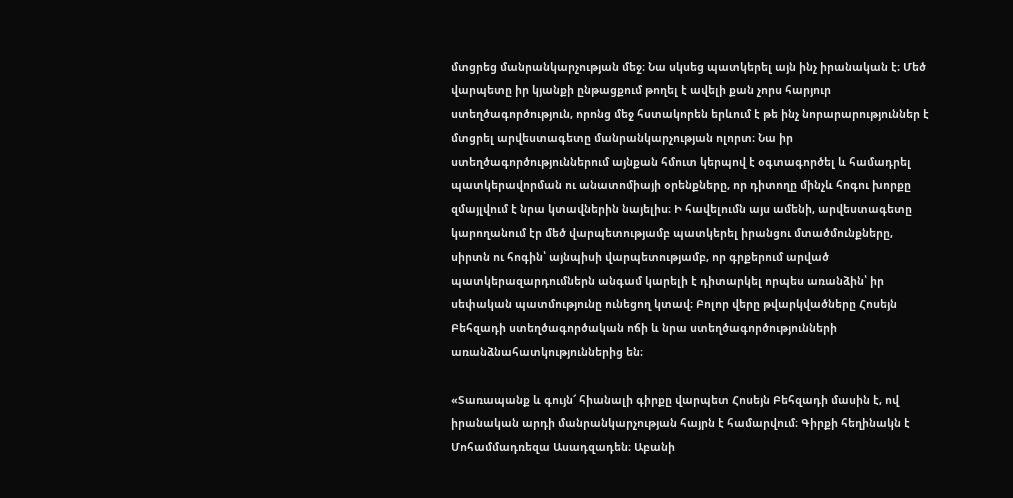մտցրեց մանրանկարչության մեջ։ Նա սկսեց պատկերել այն ինչ իրանական է։ Մեծ վարպետը իր կյանքի ընթացքում թողել է ավելի քան չորս հարյուր ստեղծագործություն, որոնց մեջ հստակորեն երևում է թե ինչ նորարարություններ է մտցրել արվեստագետը մանրանկարչության ոլորտ։ Նա իր ստեղծագործություններում այնքան հմուտ կերպով է օգտագործել և համադրել պատկերավորման ու անատոմիայի օրենքները, որ դիտողը մինչև հոգու խորքը զմայլվում է նրա կտավներին նայելիս։ Ի հավելումն այս ամենի, արվեստագետը կարողանում էր մեծ վարպետությամբ պատկերել իրանցու մտածմունքները, սիրտն ու հոգին՝ այնպիսի վարպետությամբ, որ գրքերում արված պատկերազարդումներն անգամ կարելի է դիտարկել որպես առանձին՝ իր սեփական պատմությունը ունեցող կտավ։ Բոլոր վերը թվարկվածները Հոսեյն Բեհզադի ստեղծագործական ոճի և նրա ստեղծագործությունների առանձնահատկություններից են։

«Տառապանք և գույն՜ հիանալի գիրքը վարպետ Հոսեյն Բեհզադի մասին է, ով իրանական արդի մանրանկարչության հայրն է համարվում։ Գիրքի հեղինակն է Մոհամմադռեզա Ասադզադեն։ Աբանի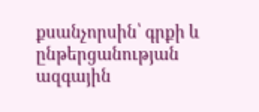քսանչորսին՝ գրքի և ընթերցանության ազգային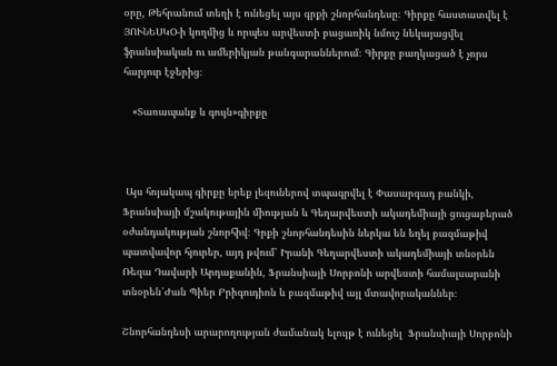օրը, Թեհրանում տեղի է ունեցել այս գրքի շնորհանդեսը։ Գիրքը հաստատվել է ՅՈՒՆԵՍԿՕ-ի կողմից և որպես արվեստի բացառիկ նմուշ նեկայացվել ֆրանսիական ու ամերիկյան թանգարաններում։ Գիրքը բաղկացած է չորս հարյուր էջերից։

   «Տառապանք և գույն»գիրքը



 Այս հոյակապ գիրքը երեք լեզուներով տպագրվել է Փասարգադ բանկի, Ֆրանսիայի մշակութային միության և Գեղարվեստի ակադեմիայի ցուցաբերած օժանդակության շնորհիվ։ Գրքի շնորհանդեսին ներկա են եղել բազմաթիվ պատվավոր հյուրեր, այդ թվում՝ Իրանի Գեղարվեստի ակադեմիայի տնօրեն Ռեզա Դավարի Արդաքանին, Ֆրանսիայի Սորբոնի արվեստի համալսարանի տնօրեն՝Ժան Պիեր Բրիգուդիոն և բազմաթիվ այլ մտավորականներ։

Շնորհանդեսի արարողության ժամանակ ելույթ է ունեցել  Ֆրանսիայի Սորբոնի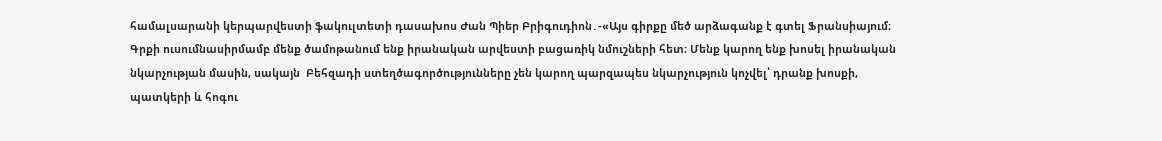համալսարանի կերպարվեստի ֆակուլտետի դասախոս Ժան Պիեր Բրիգուդիոն․-«Այս գիրքը մեծ արձագանք է գտել Ֆրանսիայում։ Գրքի ուսումնասիրմամբ մենք ծամոթանում ենք իրանական արվեստի բացառիկ նմուշների հետ։ Մենք կարող ենք խոսել իրանական նկարչության մասին, սակայն  Բեհզադի ստեղծագործությունները չեն կարող պարզապես նկարչություն կոչվել՝ դրանք խոսքի, պատկերի և հոգու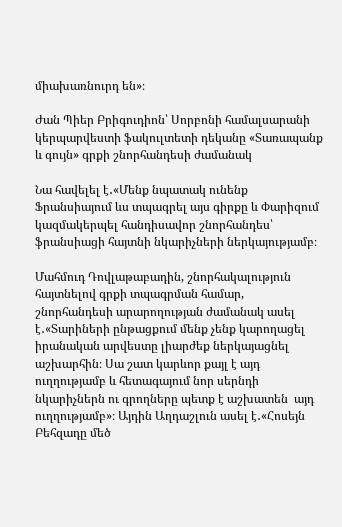միախառնուրդ են»։

Ժան Պիեր Բրիգուդիոն՝ Սորբոնի համալսարանի կերպարվեստի ֆակուլտետի դեկանը «Տառապանք և գույն» գրքի շնորհանդեսի ժամանակ

Նա հավելել է․«Մենք նպատակ ունենք Ֆրանսիայում ևս տպագրել այս գիրքը և Փարիզում կազմակերպել հանդիսավոր շնորհանդես՝ ֆրանսիացի հայտնի նկարիչների ներկայությամբ։

Մահմուդ Դովլաթաբադին, շնորհակալություն հայտնելով գրքի տպագրման համար, շնորհանդեսի արարողության ժամանակ ասել է․«Տարիների ընթացքում մենք չենք կարողացել իրանական արվեստը լիարժեք ներկայացնել աշխարհին։ Սա շատ կարևոր քայլ է այդ ուղղությամբ և հետագայում նոր սերնդի նկարիչներն ու գրողները պետք է աշխատեն  այդ ուղղությամբ»։ Այդին Աղդաշլուն ասել է․«Հոսեյն Բեհզադը մեծ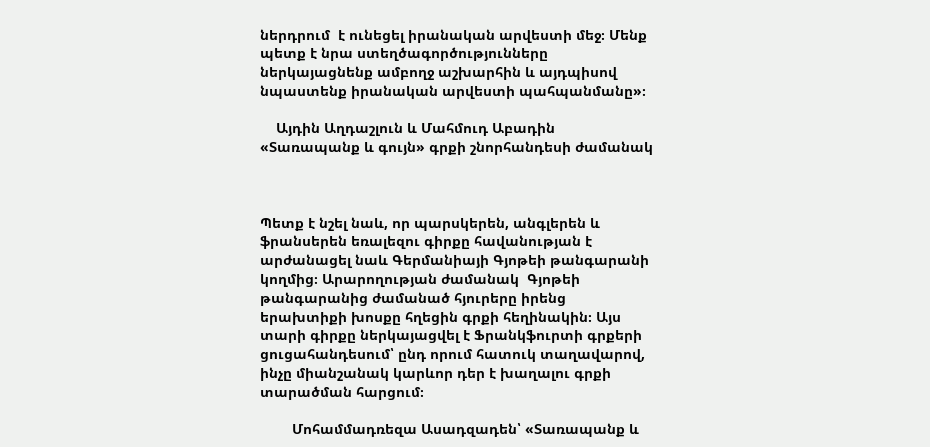ներդրում  է ունեցել իրանական արվեստի մեջ։ Մենք պետք է նրա ստեղծագործությունները ներկայացնենք ամբողջ աշխարհին և այդպիսով նպաստենք իրանական արվեստի պահպանմանը»։

    Այդին Աղդաշլուն և Մահմուդ Աբադին «Տառապանք և գույն» գրքի շնորհանդեսի ժամանակ



Պետք է նշել նաև, որ պարսկերեն, անգլերեն և ֆրանսերեն եռալեզու գիրքը հավանության է արժանացել նաև Գերմանիայի Գյոթեի թանգարանի կողմից։ Արարողության ժամանակ  Գյոթեի թանգարանից ժամանած հյուրերը իրենց երախտիքի խոսքը հղեցին գրքի հեղինակին։ Այս տարի գիրքը ներկայացվել է Ֆրանկֆուրտի գրքերի ցուցահանդեսում՝ ընդ որում հատուկ տաղավարով, ինչը միանշանակ կարևոր դեր է խաղալու գրքի տարածման հարցում։

        Մոհամմադռեզա Ասադզադեն՝ «Տառապանք և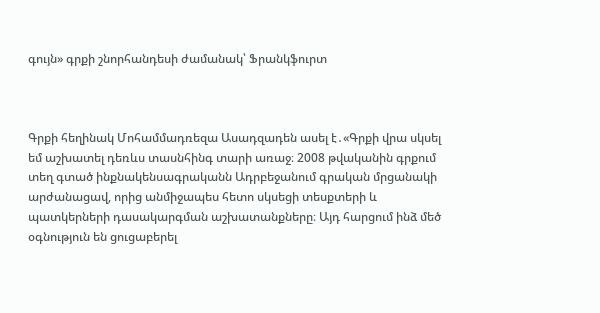գույն» գրքի շնորհանդեսի ժամանակ՝ Ֆրանկֆուրտ



Գրքի հեղինակ Մոհամմադռեզա Ասադզադեն ասել է․«Գրքի վրա սկսել եմ աշխատել դեռևս տասնհինգ տարի առաջ։ 2008 թվականին գրքում տեղ գտած ինքնակենսագրականն Ադրբեջանում գրական մրցանակի արժանացավ, որից անմիջապես հետո սկսեցի տեսքտերի և պատկերների դասակարգման աշխատանքները։ Այդ հարցում ինձ մեծ օգնություն են ցուցաբերել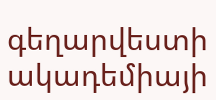գեղարվեստի ակադեմիայի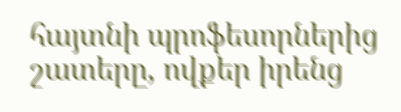հայտնի պրոֆեսորներից շատերը, ովքեր իրենց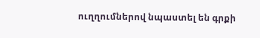ուղղումներով նպաստել են գրքի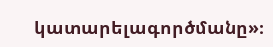կատարելագործմանը»։